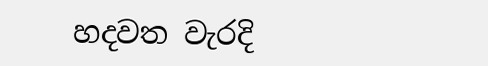හදවත වැරදි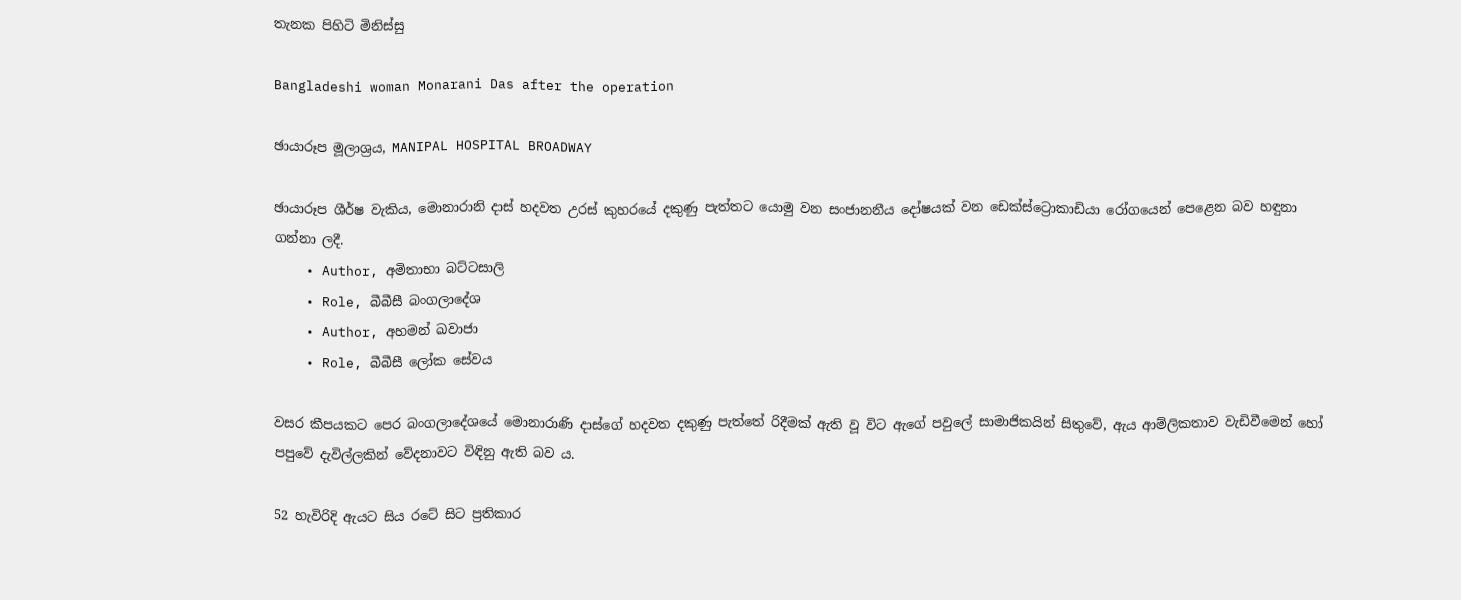තැනක පිහිටි මිනිස්සු

Bangladeshi woman Monarani Das after the operation

ඡායාරූප මූලාශ්‍රය, MANIPAL HOSPITAL BROADWAY

ඡායාරූප ශීර්ෂ වැකිය, මොනාරානි දාස් හදවත උරස් කුහරයේ දකුණු පැත්තට යොමු වන සංජානනීය දෝෂයක් වන ඩෙක්ස්ට්‍රොකාඩියා රෝගයෙන් පෙළෙන බව හඳුනා ගන්නා ලදී.
    • Author, අමිතාභා බට්ටසාලි
    • Role, බීබීසී බංගලාදේශ
    • Author, අහමන් ඛවාජා
    • Role, බීබීසී ලෝක සේවය

වසර කීපයකට පෙර බංගලාදේශයේ මොනාරාණි දාස්ගේ හදවත දකුණු පැත්තේ රිදීමක් ඇති වූ විට ඇගේ පවුලේ සාමාජිකයින් සිතුවේ, ඇය ආම්ලිකතාව වැඩිවීමෙන් හෝ පපුවේ දැවිල්ලකින් වේදනාවට විඳිනු ඇති බව ය.

52 හැවිරිදි ඇයට සිය රටේ සිට ප්‍රතිකාර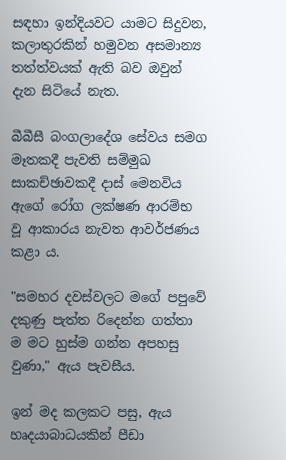සඳහා ඉන්දියවට යාමට සිදුවන, කලාතුරකින් හමුවන අසමාන්‍ය තත්ත්වයක් ඇති බව ඔවුන් දැන සිටියේ නැත.

බීබීසී බංගලාදේශ සේවය සමග මෑතකදී පැවති සම්මුඛ සාකච්ඡාවකදී දාස් මෙනවිය ඇගේ රෝග ලක්ෂණ ආරම්භ වූ ආකාරය නැවත ආවර්ජණය කළා ය.

"සමහර දවස්වලට මගේ පපුවේ දකුණු පැත්ත රිදෙන්න ගත්තා ම මට හුස්ම ගන්න අපහසු වුණා," ඇය පැවසීය.

ඉන් මද කලකට පසු, ඇය හෘදයාබාධයකින් පීඩා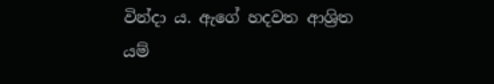වින්දා ය. ඇගේ හදවත ආශ්‍රිත යම්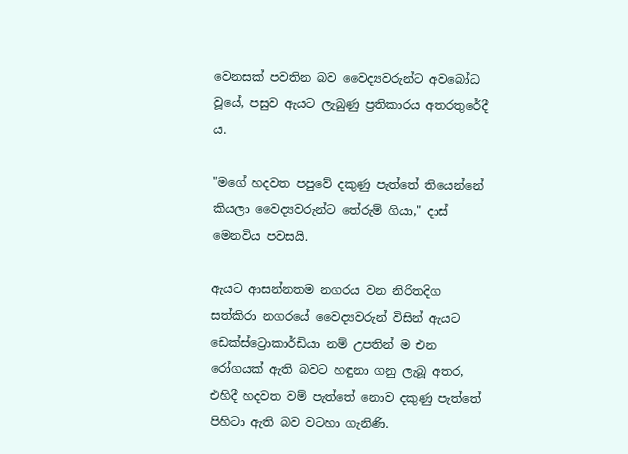වෙනසක් පවතින බව වෛද්‍යවරුන්ට අවබෝධ වූයේ, පසුව ඇයට ලැබුණු ප්‍රතිකාරය අතරතුරේදී ය.

"මගේ හදවත පපුවේ දකුණු පැත්තේ තියෙන්නේ කියලා වෛද්‍යවරුන්ට තේරුම් ගියා," දාස් මෙනවිය පවසයි.

ඇයට ආසන්නතම නගරය වන නිරිතදිග සත්කිරා නගරයේ වෛද්‍යවරුන් විසින් ඇයට ඩෙක්ස්ට්‍රොකාර්ඩියා නම් උපතින් ම එන රෝගයක් ඇති බවට හඳුනා ගනු ලැබූ අතර, එහිදී හදවත වම් පැත්තේ නොව දකුණු පැත්තේ පිහිටා ඇති බව වටහා ගැනිණි.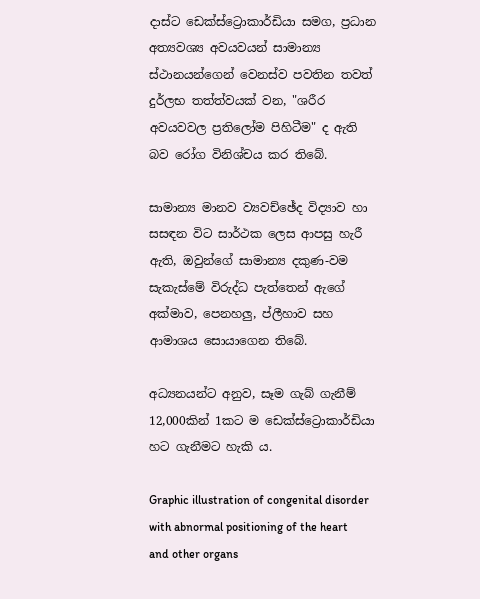දාස්ට ඩෙක්ස්ට්‍රොකාර්ඩියා සමග, ප්‍රධාන අත්‍යවශ්‍ය අවයවයන් සාමාන්‍ය ස්ථානයන්ගෙන් වෙනස්ව පවතින තවත් දුර්ලභ තත්ත්වයක් වන, "ශරීර අවයවවල ප්‍රතිලෝම පිහිටීම" ද ඇති බව රෝග විනිශ්චය කර තිබේ.

සාමාන්‍ය මානව ව්‍යවච්ඡේද විද්‍යාව හා සසඳන විට සාර්ථක ලෙස ආපසු හැරී ඇති, ඔවුන්ගේ සාමාන්‍ය දකුණ-වම සැකැස්මේ විරුද්ධ පැත්තෙන් ඇගේ අක්මාව, පෙනහලු, ප්ලීහාව සහ ආමාශය සොයාගෙන තිබේ.

අධ්‍යනයන්ට අනුව, සෑම ගැබ් ගැනීම් 12,000කින් 1කට ම ඩෙක්ස්ට්‍රොකාර්ඩියා හට ගැනීමට හැකි ය.

Graphic illustration of congenital disorder with abnormal positioning of the heart and other organs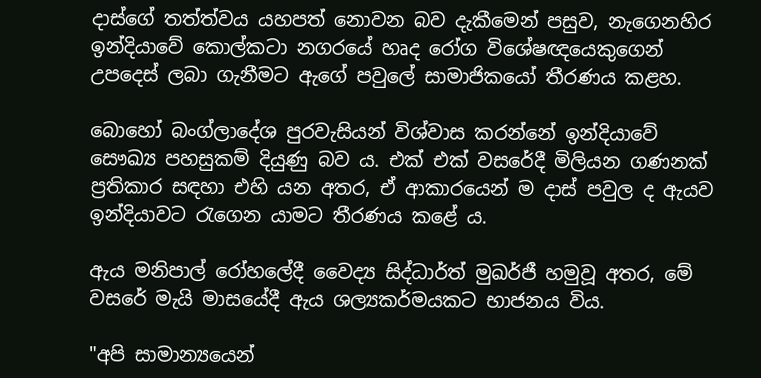දාස්ගේ තත්ත්වය යහපත් නොවන බව දැකීමෙන් පසුව, නැගෙනහිර ඉන්දියාවේ කොල්කටා නගරයේ හෘද රෝග විශේෂඥයෙකුගෙන් උපදෙස් ලබා ගැනීමට ඇගේ පවුලේ සාමාජිකයෝ තීරණය කළහ.

බොහෝ බංග්ලාදේශ පුරවැසියන් විශ්වාස කරන්නේ ඉන්දියාවේ සෞඛ්‍ය පහසුකම් දියුණු බව ය. එක් එක් වසරේදී මිලියන ගණනක් ප්‍රතිකාර සඳහා එහි යන අතර, ඒ ආකාරයෙන් ම දාස් පවුල ද ඇයව ඉන්දියාවට රැගෙන යාමට තීරණය කළේ ය.

ඇය මනිපාල් රෝහලේදී වෛද්‍ය සිද්ධාර්ත් මුඛර්ජී හමුවූ අතර, මේ වසරේ මැයි මාසයේදී ඇය ශල්‍යකර්මයකට භාජනය විය.

"අපි සාමාන්‍යයෙන්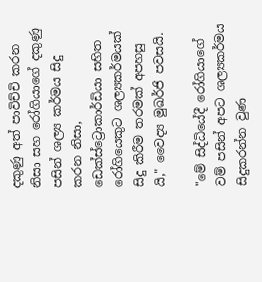දකුණු අත් පාවිච්චි කරන නිසා සහ රෝගියාගේ දකුණු පසින් ශල්‍ය කර්මය සිදු කරන නිසා, ඩෙක්ස්ට්‍රොකාර්ඩියා සහිත රෝගියෙකුට ශල්‍යකර්මයක් සිදු කිරීම තරමක් අපහසු යි," වෛද්‍ය මුඛර්ජි පවසයි.

"මේ සිද්ධියේදී රෝගියාගේ වම් පසින් අපට ශල්‍යකර්මය සිදුකරන්න වුණ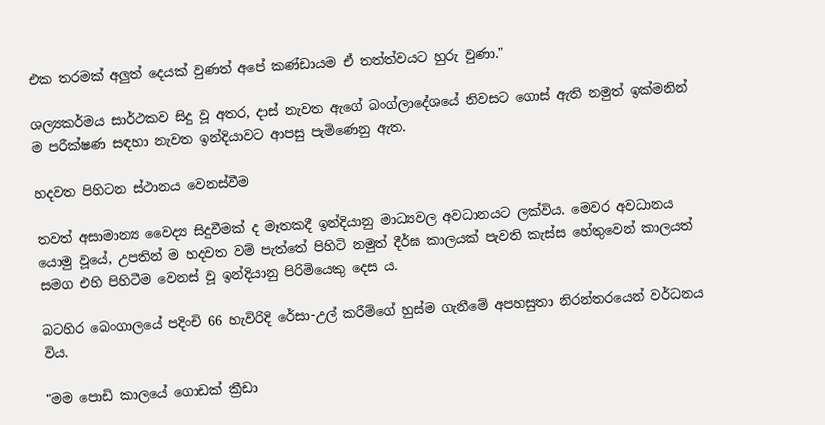එක තරමක් අලුත් දෙයක් වුණත් අපේ කණ්ඩායම ඒ තත්ත්වයට හුරු වුණා."

ශල්‍යකර්මය සාර්ථකව සිදු වූ අතර, දාස් නැවත ඇගේ බංග්ලාදේශයේ නිවසට ගොස් ඇති නමුත් ඉක්මනින් ම පරීක්ෂණ සඳහා නැවත ඉන්දියාවට ආපසු පැමිණෙනු ඇත.

හදවත පිහිටන ස්ථානය වෙනස්වීම

තවත් අසාමාන්‍ය වෛද්‍ය සිදුවීමක් ද මෑතකදී ඉන්දියානු මාධ්‍යවල අවධානයට ලක්විය. මෙවර අවධානය යොමු වූයේ, උපතින් ම හදවත වම් පැත්තේ පිහිටි නමුත් දීර්ඝ කාලයක් පැවති කැස්ස හේතුවෙන් කාලයත් සමග එහි පිහිටීම වෙනස් වූ ඉන්දියානු පිරිමියෙකු දෙස ය.

බටහිර බෙංගාලයේ පදිංචි 66 හැවිරිදි රේසා-උල් කරීම්ගේ හුස්ම ගැනීමේ අපහසුතා නිරන්තරයෙන් වර්ධනය විය.

"මම පොඩි කාලයේ ගොඩක් ක්‍රීඩා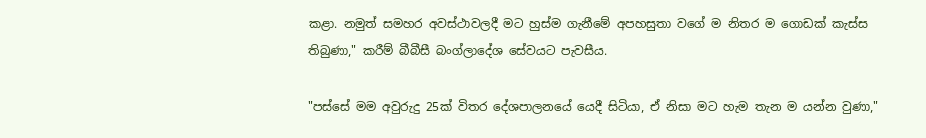කළා. නමුත් සමහර අවස්ථාවලදී මට හුස්ම ගැනීමේ අපහසුතා වගේ ම නිතර ම ගොඩක් කැස්ස තිබුණා," කරීම් බීබීසී බංග්ලාදේශ සේවයට පැවසීය.

"පස්සේ මම අවුරුදු 25ක් විතර දේශපාලනයේ යෙදී සිටියා, ඒ නිසා මට හැම තැන ම යන්න වුණා,"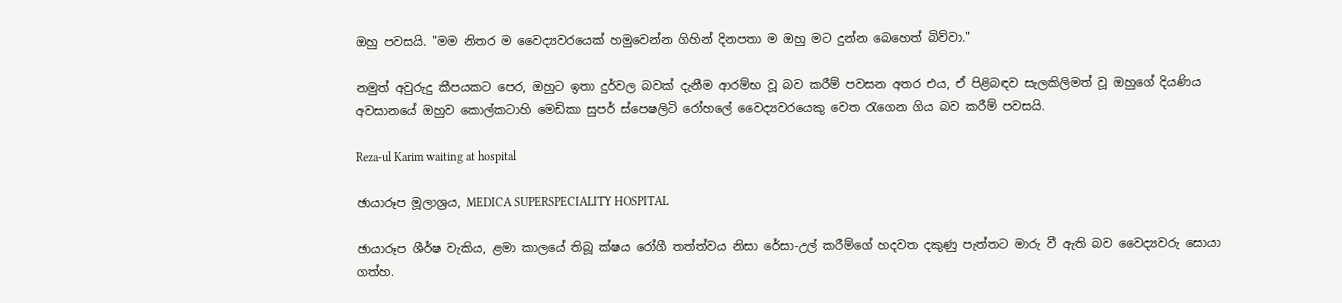ඔහු පවසයි. "මම නිතර ම වෛද්‍යවරයෙක් හමුවෙන්න ගිහින් දිනපතා ම ඔහු මට දුන්න බෙහෙත් බිව්වා."

නමුත් අවුරුදු කීපයකට පෙර, ඔහුට ඉතා දුර්වල බවක් දැනීම ආරම්භ වූ බව කරීම් පවසන අතර එය, ඒ පිළිබඳව සැලකිලිමත් වූ ඔහුගේ දියණිය අවසානයේ ඔහුව කොල්කටාහි මෙඩිකා සුපර් ස්පෙෂලිටි රෝහලේ වෛද්‍යවරයෙකු වෙත රැගෙන ගිය බව කරීම් පවසයි.

Reza-ul Karim waiting at hospital

ඡායාරූප මූලාශ්‍රය, MEDICA SUPERSPECIALITY HOSPITAL

ඡායාරූප ශීර්ෂ වැකිය, ළමා කාලයේ තිබූ ක්ෂය රෝගී තත්ත්වය නිසා රේසා-උල් කරීම්ගේ හදවත දකුණු පැත්තට මාරු වී ඇති බව වෛද්‍යවරු සොයා ගත්හ.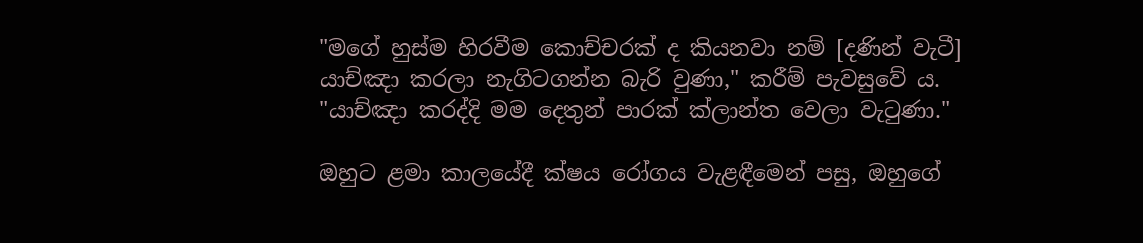"මගේ හුස්ම හිරවීම කොච්චරක් ද කියනවා නම් [දණින් වැටී] යාච්ඤා කරලා නැගිටගන්න බැරි වුණා," කරීම් පැවසුවේ ය. "යාච්ඤා කරද්දි මම දෙතුන් පාරක් ක්ලාන්ත වෙලා වැටුණා."

ඔහුට ළමා කාලයේදී ක්ෂය රෝගය වැළඳීමෙන් පසු, ඔහුගේ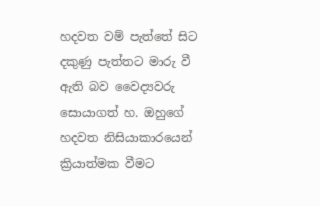හදවත වම් පැත්තේ සිට දකුණු පැත්තට මාරු වී ඇති බව වෛද්‍යවරු සොයාගත් හ. ඔහුගේ හදවත නිසියාකාරයෙන් ක්‍රියාත්මක වීමට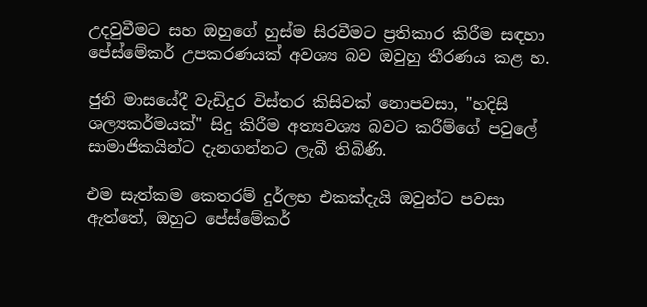උදවුවීමට සහ ඔහුගේ හුස්ම සිරවීමට ප්‍රතිකාර කිරීම සඳහා පේස්මේකර් උපකරණයක් අවශ්‍ය බව ඔවුහු තීරණය කළ හ.

ජුනි මාසයේදී වැඩිදුර විස්තර කිසිවක් නොපවසා, "හදිසි ශල්‍යකර්මයක්" සිදු කිරීම අත්‍යවශ්‍ය බවට කරීම්ගේ පවුලේ සාමාජිකයින්ට දැනගන්නට ලැබී තිබිණි.

එම සැත්කම කෙතරම් දුර්ලභ එකක්දැයි ඔවුන්ට පවසා ඇත්තේ, ඔහුට පේස්මේකර්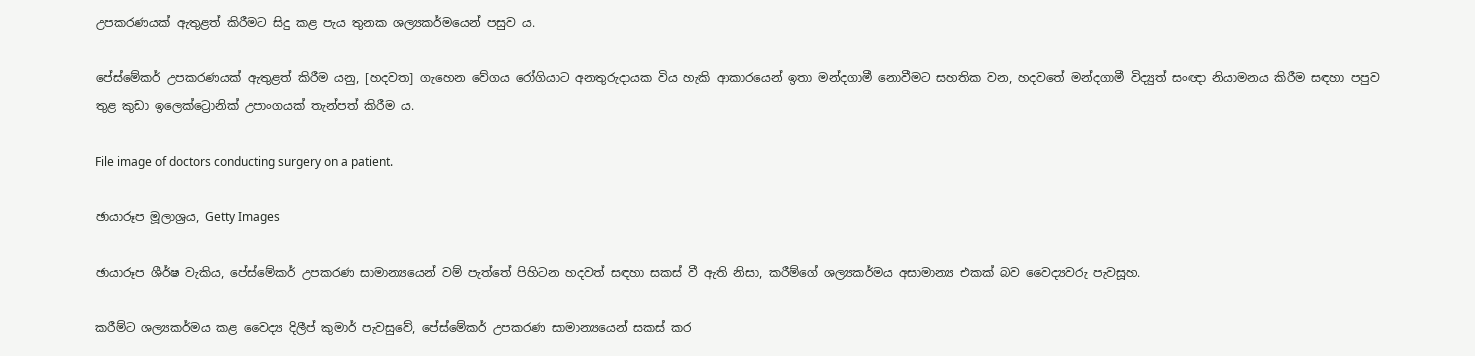උපකරණයක් ඇතුළත් කිරීමට සිදු කළ පැය තුනක ශල්‍යකර්මයෙන් පසුව ය.

පේස්මේකර් උපකරණයක් ඇතුළත් කිරීම යනු, [හදවත] ගැහෙන වේගය රෝගියාට අනතුරුදායක විය හැකි ආකාරයෙන් ඉතා මන්දගාමී නොවීමට සහතික වන, හදවතේ මන්දගාමී විද්‍යුත් සංඥා නියාමනය කිරීම සඳහා පපුව තුළ කුඩා ඉලෙක්ට්‍රොනික් උපාංගයක් තැන්පත් කිරීම ය.

File image of doctors conducting surgery on a patient.

ඡායාරූප මූලාශ්‍රය, Getty Images

ඡායාරූප ශීර්ෂ වැකිය, පේස්මේකර් උපකරණ සාමාන්‍යයෙන් වම් පැත්තේ පිහිටන හදවත් සඳහා සකස් වී ඇති නිසා, කරීම්ගේ ශල්‍යකර්මය අසාමාන්‍ය එකක් බව වෛද්‍යවරු පැවසූහ.

කරීම්ට ශල්‍යකර්මය කළ වෛද්‍ය දිලීප් කුමාර් පැවසුවේ, පේස්මේකර් උපකරණ සාමාන්‍යයෙන් සකස් කර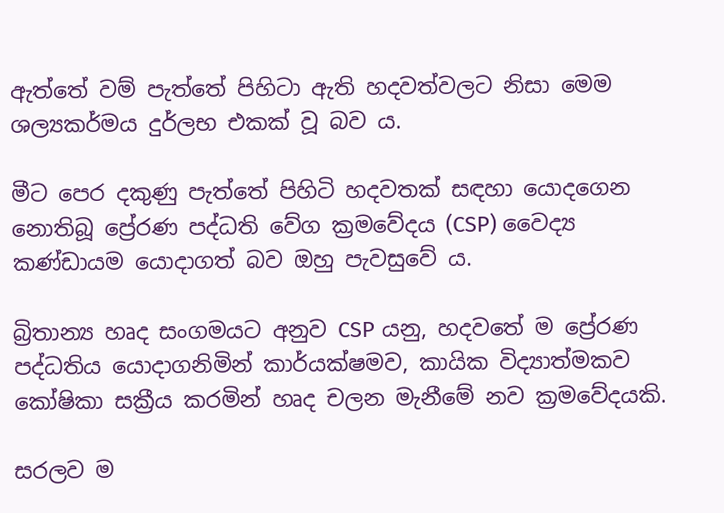ඇත්තේ වම් පැත්තේ පිහිටා ඇති හදවත්වලට නිසා මෙම ශල්‍යකර්මය දුර්ලභ එකක් වූ බව ය.

මීට පෙර දකුණු පැත්තේ පිහිටි හදවතක් සඳහා යොදගෙන නොතිබූ ප්‍රේරණ පද්ධති වේග ක්‍රමවේදය (CSP) වෛද්‍ය කණ්ඩායම යොදාගත් බව ඔහු පැවසුවේ ය.

බ්‍රිතාන්‍ය හෘද සංගමයට අනුව CSP යනු, හදවතේ ම ප්‍රේරණ පද්ධතිය යොදාගනිමින් කාර්යක්ෂමව, කායික විද්‍යාත්මකව කෝෂිකා සක්‍රීය කරමින් හෘද චලන මැනීමේ නව ක්‍රමවේදයකි.

සරලව ම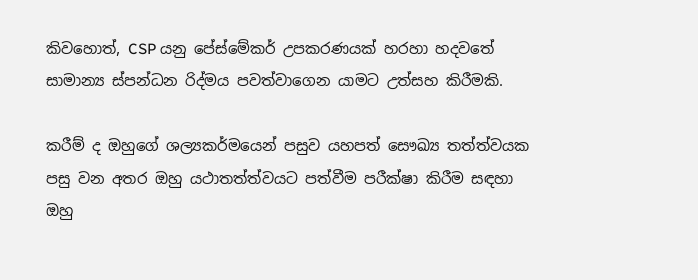කිවහොත්, CSP යනු පේස්මේකර් උපකරණයක් හරහා හදවතේ සාමාන්‍ය ස්පන්ධන රිද්මය පවත්වාගෙන යාමට උත්සහ කිරීමකි.

කරීම් ද ඔහුගේ ශල්‍යකර්මයෙන් පසුව යහපත් සෞඛ්‍ය තත්ත්වයක පසු වන අතර ඔහු යථාතත්ත්වයට පත්වීම පරීක්ෂා කිරීම සඳහා ඔහු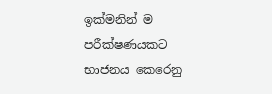ඉක්මනින් ම පරීක්ෂණයකට භාජනය කෙරෙනු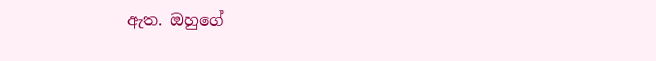ඇත. ඔහුගේ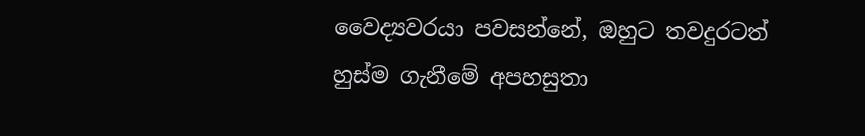වෛද්‍යවරයා පවසන්නේ, ඔහුට තවදුරටත් හුස්ම ගැනීමේ අපහසුතා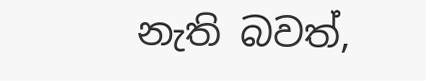නැති බවත්,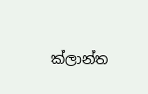ක්ලාන්ත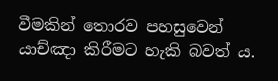වීමකින් තොරව පහසුවෙන් යාච්ඤා කිරීමට හැකි බවත් ය.